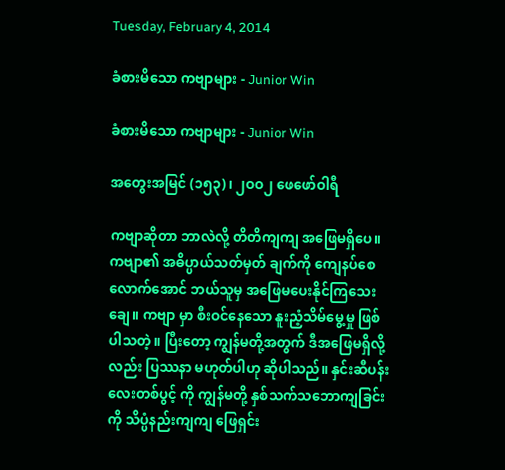Tuesday, February 4, 2014

ခံစားမိသော ကဗျာများ - Junior Win

ခံစားမိသော ကဗျာများ - Junior Win

အတွေးအမြင် (၁၅၃)၊ ၂ဝဝ၂ ဖေဖော်ဝါရီ

ကဗျာဆိုတာ ဘာလဲလို့ တိတိကျကျ အဖြေမရှိပေ။ ကဗျာ၏ အဓိပ္ပာယ်သတ်မှတ် ချက်ကို ကျေနပ်စေလောက်အောင် ဘယ်သူမှ အဖြေမပေးနိုင်ကြသေးချေ။ ကဗျာ မှာ စီးဝင်နေသော နူးညံ့သိမ်မွေ့မှု ဖြစ်ပါသတဲ့။ ပြီးတော့ ကျွန်မတို့အတွက် ဒီအဖြေမရှိလို့လည်း ပြဿနာ မဟုတ်ပါဟု ဆိုပါသည်။ နှင်းဆီပန်းလေးတစ်ပွင့် ကို ကျွန်မတို့ နှစ်သက်သဘောကျခြင်းကို သိပ္ပံနည်းကျကျ ဖြေရှင်း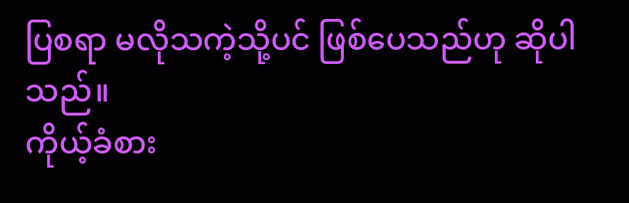ပြစရာ မလိုသကဲ့သို့ပင် ဖြစ်ပေသည်ဟု ဆိုပါသည်။
ကိုယ့်ခံစား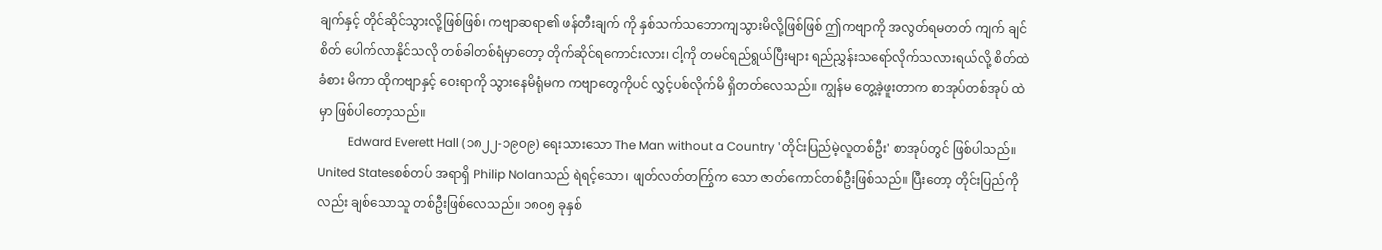ချက်နှင့် တိုင်ဆိုင်သွားလို့ဖြစ်ဖြစ်၊ ကဗျာဆရာ၏ ဖန်တီးချက် ကို နှစ်သက်သဘောကျသွားမိလို့ဖြစ်ဖြစ် ဤကဗျာကို အလွတ်ရမတတ် ကျက် ချင်စိတ် ပေါက်လာနိုင်သလို တစ်ခါတစ်ရံမှာတော့ တိုက်ဆိုင်ရကောင်းလား၊ ငါ့ကို တမင်ရည်ရွယ်ပြီးများ ရည်ညွှန်းသရော်လိုက်သလားရယ်လို့ စိတ်ထဲ ခံစား မိကာ ထိုကဗျာနှင့် ဝေးရာကို သွားနေမိရုံမက ကဗျာတွေကိုပင် လွှင့်ပစ်လိုက်မိ ရှိတတ်လေသည်။ ကျွန်မ တွေ့ခဲ့ဖူးတာက စာအုပ်တစ်အုပ် ထဲမှာ ဖြစ်ပါတော့သည်။
          Edward Everett Hall (၁၈၂၂-၁၉ဝ၉) ရေးသားသော The Man without a Country 'တိုင်းပြည်မဲ့လူတစ်ဦး' စာအုပ်တွင် ဖြစ်ပါသည်။ United Statesစစ်တပ် အရာရှိ Philip Nolanသည် ရဲရင့်သော၊ ဖျတ်လတ်တက်ြွက သော ဇာတ်ကောင်တစ်ဦးဖြစ်သည်။ ပြီးတော့ တိုင်းပြည်ကိုလည်း ချစ်သောသူ တစ်ဦးဖြစ်လေသည်။ ၁၈ဝ၅ ခုနှစ်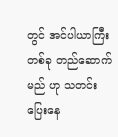တွင် အင်ပါယာကြီးတစ်ခု တည်ဆောက်မည် ဟု သတင်းပြေးနေ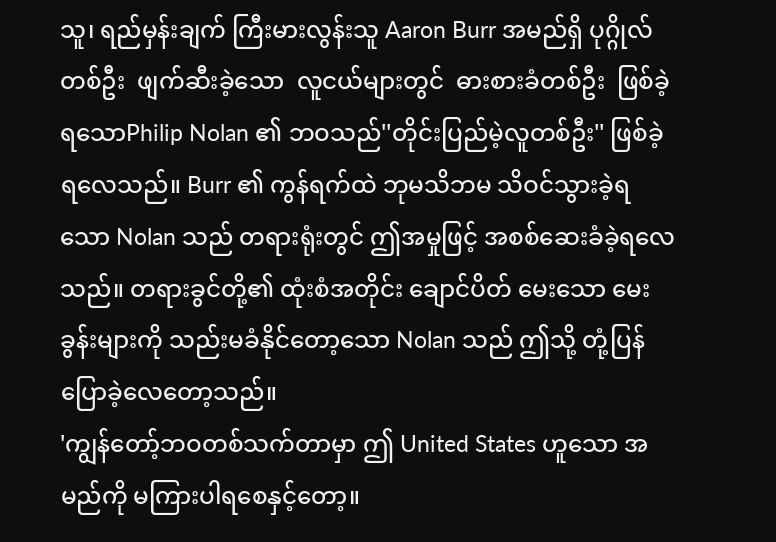သူ၊ ရည်မှန်းချက် ကြီးမားလွန်းသူ Aaron Burr အမည်ရှိ ပုဂ္ဂိုလ်တစ်ဦး  ဖျက်ဆီးခဲ့သော  လူငယ်များတွင်  ဓားစားခံတစ်ဦး  ဖြစ်ခဲ့ရသောPhilip Nolan ၏ ဘဝသည်''တိုင်းပြည်မဲ့လူတစ်ဦး'' ဖြစ်ခဲ့ရလေသည်။ Burr ၏ ကွန်ရက်ထဲ ဘုမသိဘမ သိဝင်သွားခဲ့ရသော Nolan သည် တရားရုံးတွင် ဤအမှုဖြင့် အစစ်ဆေးခံခဲ့ရလေသည်။ တရားခွင်တို့၏ ထုံးစံအတိုင်း ချောင်ပိတ် မေးသော မေးခွန်းများကို သည်းမခံနိုင်တော့သော Nolan သည် ဤသို့ တုံ့ပြန် ပြောခဲ့လေတော့သည်။
'ကျွန်တော့်ဘဝတစ်သက်တာမှာ ဤ United States ဟူသော အမည်ကို မကြားပါရစေနှင့်တော့။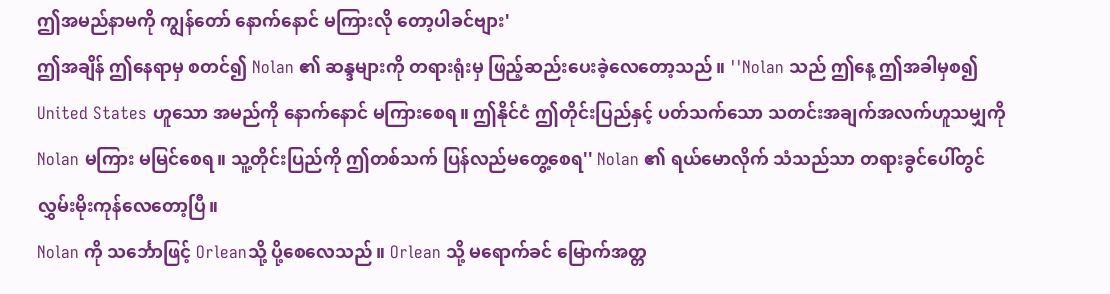ဤအမည်နာမကို ကျွန်တော် နောက်နောင် မကြားလို တော့ပါခင်ဗျား'
ဤအချိန် ဤနေရာမှ စတင်၍ Nolan ၏ ဆန္ဒများကို တရားရုံးမှ ဖြည့်ဆည်းပေးခဲ့လေတော့သည်။ ''Nolan သည် ဤနေ့ ဤအခါမှစ၍ United States ဟူသော အမည်ကို နောက်နောင် မကြားစေရ။ ဤနိုင်ငံ ဤတိုင်းပြည်နှင့် ပတ်သက်သော သတင်းအချက်အလက်ဟူသမျှကို Nolan မကြား မမြင်စေရ။ သူ့တိုင်းပြည်ကို ဤတစ်သက် ပြန်လည်မတွေ့စေရ'' Nolan ၏ ရယ်မောလိုက် သံသည်သာ တရားခွင်ပေါ်တွင် လွှမ်းမိုးကုန်လေတော့ပြီ။
Nolan ကို သင်္ဘောဖြင့် Orleanသို့ ပို့စေလေသည်။ Orlean သို့ မရောက်ခင် မြောက်အတ္တ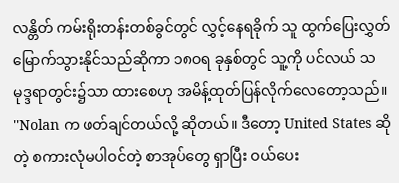လန္တိတ် ကမ်းရိုးတန်းတစ်ခွင်တွင် လွှင့်နေရခိုက် သူ ထွက်ပြေးလွှတ်မြောက်သွားနိုင်သည်ဆိုကာ ၁၈ဝရ ခုနှစ်တွင် သူ့ကို ပင်လယ် သမုဒ္ဒရာတွင်း၌သာ ထားစေဟု အမိန့်ထုတ်ပြန်လိုက်လေတော့သည်။
''Nolan က ဖတ်ချင်တယ်လို့ ဆိုတယ်။ ဒီတော့ United States ဆိုတဲ့ စကားလုံမပါဝင်တဲ့ စာအုပ်တွေ ရှာပြီး ဝယ်ပေး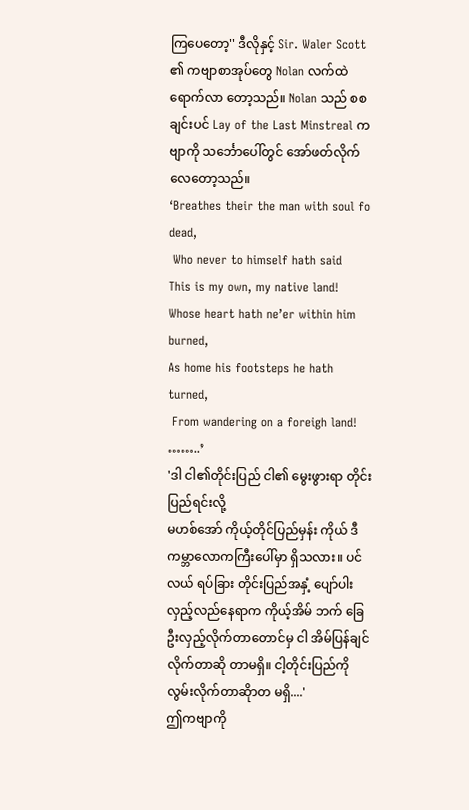ကြပေတော့'' ဒီလိုနှင့် Sir. Waler Scott ၏ ကဗျာစာအုပ်တွေ Nolan လက်ထဲရောက်လာ တော့သည်။ Nolan သည် စစချင်းပင် Lay of the Last Minstreal ကဗျာကို သင်္ဘောပေါ်တွင် အော်ဖတ်လိုက်လေတော့သည်။
‘Breathes their the man with soul fo dead,
 Who never to himself hath said
This is my own, my native land!
Whose heart hath ne’er within him burned,
As home his footsteps he hath turned,
 From wandering on a foreigh land!
……..’
'ဒါ ငါ၏တိုင်းပြည် ငါ၏ မွေးဖွားရာ တိုင်းပြည်ရင်းလို့
မဟစ်အော် ကိုယ့်တိုင်ပြည်မှန်း ကိုယ် ဒီကမ္ဘာလောကကြီးပေါ်မှာ ရှိသလား။ ပင်လယ် ရပ်ခြား တိုင်းပြည်အနှံ့ ပျော်ပါး လှည့်လည်နေရာက ကိုယ့်အိမ် ဘက် ခြေဦးလှည့်လိုက်တာတောင်မှ ငါ အိမ်ပြန်ချင်လိုက်တာဆို တာမရှိ။ ငါ့တိုင်းပြည်ကို လွမ်းလိုက်တာဆိုာတ မရှိ....'
ဤကဗျာကို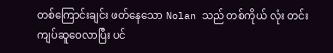တစ်ကြောင်းချင်း ဖတ်နေသော Nolan သည် တစ်ကိုယ် လုံး တင်းကျပ်ဆူဝေလာပြီး ပင်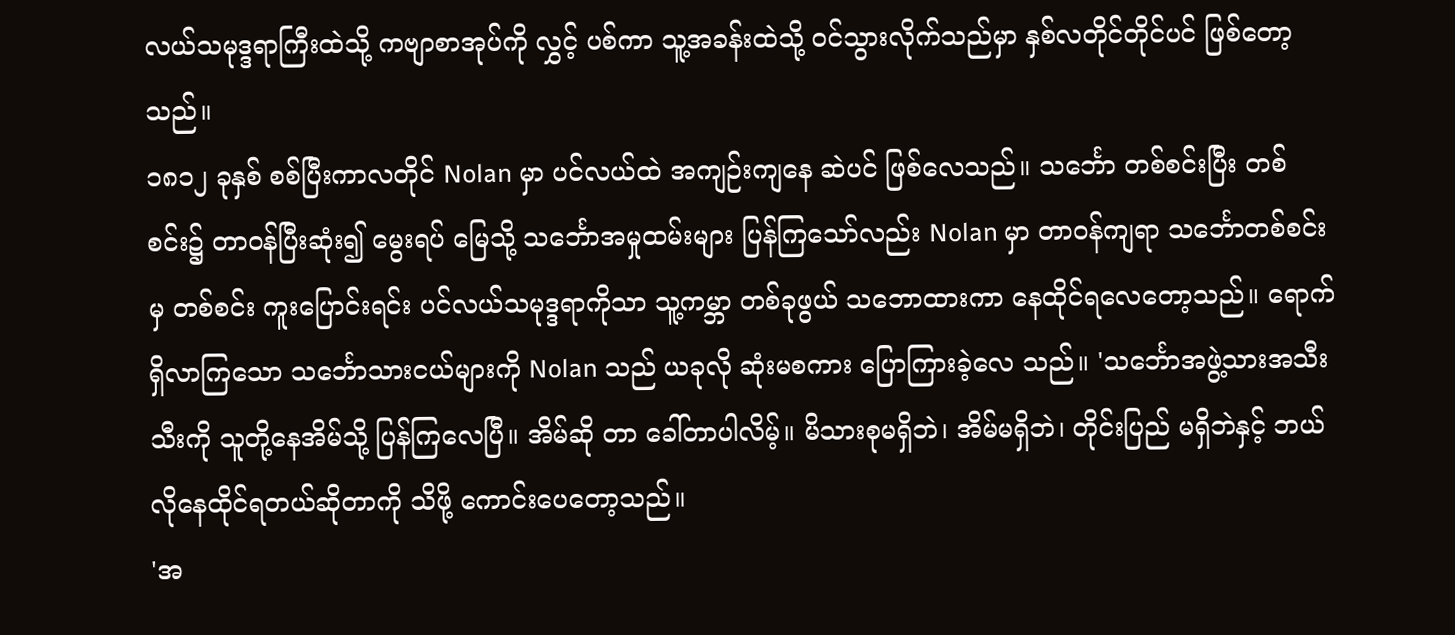လယ်သမုဒ္ဒရာကြီးထဲသို့ ကဗျာစာအုပ်ကို လွှင့် ပစ်ကာ သူ့အခန်းထဲသို့ ဝင်သွားလိုက်သည်မှာ နှစ်လတိုင်တိုင်ပင် ဖြစ်တော့သည်။
၁၈၁၂ ခုနှစ် စစ်ပြီးကာလတိုင် Nolan မှာ ပင်လယ်ထဲ အကျဉ်းကျနေ ဆဲပင် ဖြစ်လေသည်။ သင်္ဘော တစ်စင်းပြီး တစ်စင်း၌ တာဝန်ပြီးဆုံး၍ မွေးရပ် မြေသို့ သင်္ဘောအမှုထမ်းများ ပြန်ကြသော်လည်း Nolan မှာ တာဝန်ကျရာ သင်္ဘောတစ်စင်းမှ တစ်စင်း ကူးပြောင်းရင်း ပင်လယ်သမုဒ္ဒရာကိုသာ သူ့ကမ္ဘာ တစ်ခုဖွယ် သဘောထားကာ နေထိုင်ရလေတော့သည်။ ရောက်ရှိလာကြသော သင်္ဘောသားငယ်များကို Nolan သည် ယခုလို ဆုံးမစကား ပြောကြားခဲ့လေ သည်။ 'သင်္ဘောအဖွဲ့သားအသီးသီးကို သူတို့နေအိမ်သို့ ပြန်ကြလေပြီ။ အိမ်ဆို တာ ခေါ်တာပါလိမ့်။ မိသားစုမရှိဘဲ၊ အိမ်မရှိဘဲ၊ တိုင်းပြည် မရှိဘဲနှင့် ဘယ်လိုနေထိုင်ရတယ်ဆိုတာကို သိဖို့ ကောင်းပေတော့သည်။
'အ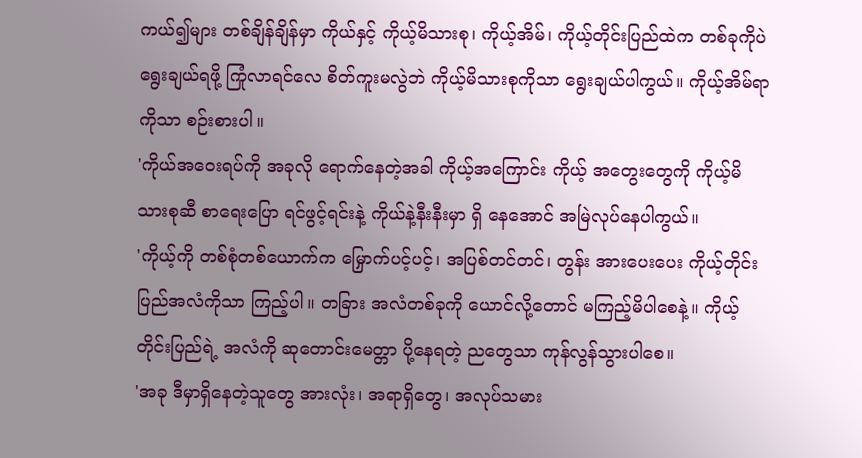ကယ်၍များ တစ်ချိန်ချိန်မှာ ကိုယ်နှင့် ကိုယ့်မိသားစု၊ ကိုယ့်အိမ်၊ ကိုယ့်တိုင်းပြည်ထဲက တစ်ခုကိုပဲ ရွေးချယ်ရဖို့ ကြုံလာရင်လေ စိတ်ကူးမလွဲဘဲ ကိုယ့်မိသားစုကိုသာ ရွေးချယ်ပါကွယ်။ ကိုယ့်အိမ်ရာကိုသာ စဉ်းစားပါ။
'ကိုယ်အဝေးရပ်ကို အခုလို ရောက်နေတဲ့အခါ ကိုယ့်အကြောင်း ကိုယ့် အတွေးတွေကို ကိုယ့်မိသားစုဆီ စာရေးပြော ရင်ဖွင့်ရင်းနဲ့ ကိုယ်နဲ့နီးနီးမှာ ရှိ နေအောင် အမြဲလုပ်နေပါကွယ်။
'ကိုယ့်ကို တစ်စုံတစ်ယောက်က မြှောက်ပင့်ပင့်၊ အပြစ်တင်တင်၊ တွန်း အားပေးပေး ကိုယ့်တိုင်းပြည်အလံကိုသာ ကြည့်ပါ။ တခြား အလံတစ်ခုကို ယောင်လို့တောင် မကြည့်မိပါစေနဲ့။ ကိုယ့်တိုင်းပြည်ရဲ့ အလံကို ဆုတောင်းမေတ္တာ ပို့နေရတဲ့ ညတွေသာ ကုန်လွန်သွားပါစေ။
'အခု ဒီမှာရှိနေတဲ့သူတွေ အားလုံး၊ အရာရှိတွေ၊ အလုပ်သမား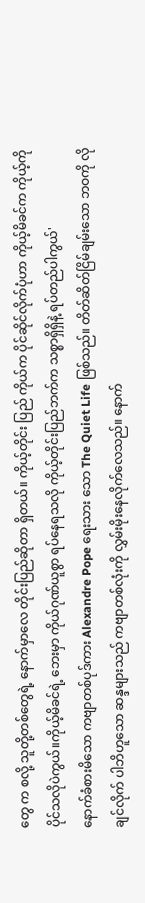တွေ က စလို့ သူတို့တစ်တွေရဲ့ နောက်မှာလေ တိုင်းပြည်ဆိုတာ ရှိတယ်။ ကိုယ့်တိုင်း ပြည် ကိုယ်က ပိုင်ဆိုင်လိုက်ပုံဟာ ကိုယ့်မိခင်က ကိုယ့်ကို ပိုင်သလိုပဲကွယ်။ကိုယ့်မိခင်ရဲ့ ဘေးမှာ ကိုယ်ဂုဏ်ယူစွာ ရပ်နေရသလို ကိုယ့်တိုင်းပြည်ဘက်က သစ္စာရှိရှိနဲ့ ရပ်တည်ပါကွယ်'
နောက်ခံစားမိသော ကဗျာတစ်ပုဒ်ကား Alexandre Pope ရေးသား သော The Quiet Life ဖြစ်သည်။ တိတ်ဆိတ်ငြိမ်ချမ်းသော ဘဝကို လိုချင်လိုက် ပါဘိဟူသော ဆန္ဒများသည် ကဗျာတစ်လုံးကို လွှမ်းမိုးနေလိုက်လေသည်။ နောက်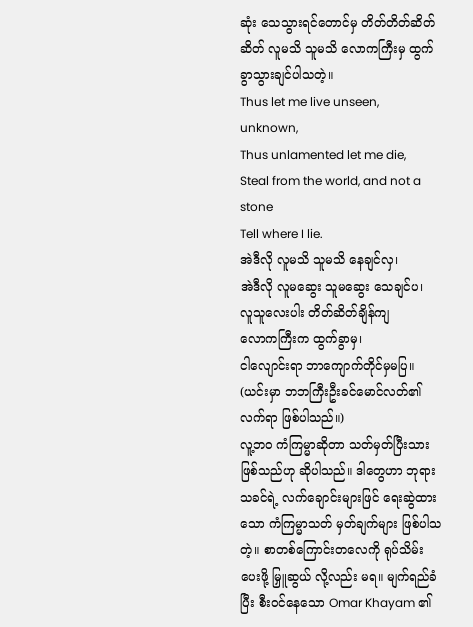ဆုံး သေသွားရင်တောင်မှ တိတ်တိတ်ဆိတ်ဆိတ် လူမသိ သူမသိ လောကကြီးမှ ထွက်ခွာသွားချင်ပါသတဲ့။
Thus let me live unseen, unknown,
Thus unlamented let me die,
Steal from the world, and not a stone
Tell where I lie.
အဲဒီလို လူမသိ သူမသိ နေချင်လှ၊
အဲဒီလို လူမဆွေး သူမဆွေး သေချင်ပ၊
လူသူလေးပါး တိတ်ဆိတ်ချိန်ကျ
လောကကြီးက ထွက်ခွာမှ၊
ငါလျောင်းရာ ဘာကျောက်တိုင်မှမပြ။
(ယင်းမှာ ဘဘကြီးဦးခင်မောင်လတ်၏ လက်ရာ ဖြစ်ပါသည်။)
လူ့ဘဝ ကံကြမ္မာဆိုတာ သတ်မှတ်ပြီးသား ဖြစ်သည်ဟု ဆိုပါသည်။ ဒါတွေဟာ ဘုရားသခင်ရဲ့ လက်ချောင်းများဖြင် ရေးဆွဲထားသော ကံကြမ္မာသတ် မှတ်ချက်များ ဖြစ်ပါသတဲ့။ စာတစ်ကြောင်းတလေကို ရုပ်သိမ်းပေးဖို့ မြှူဆွယ် လို့လည်း မရ။ မျက်ရည်ခံပြီး စီးဝင်နေသော Omar Khayam ၏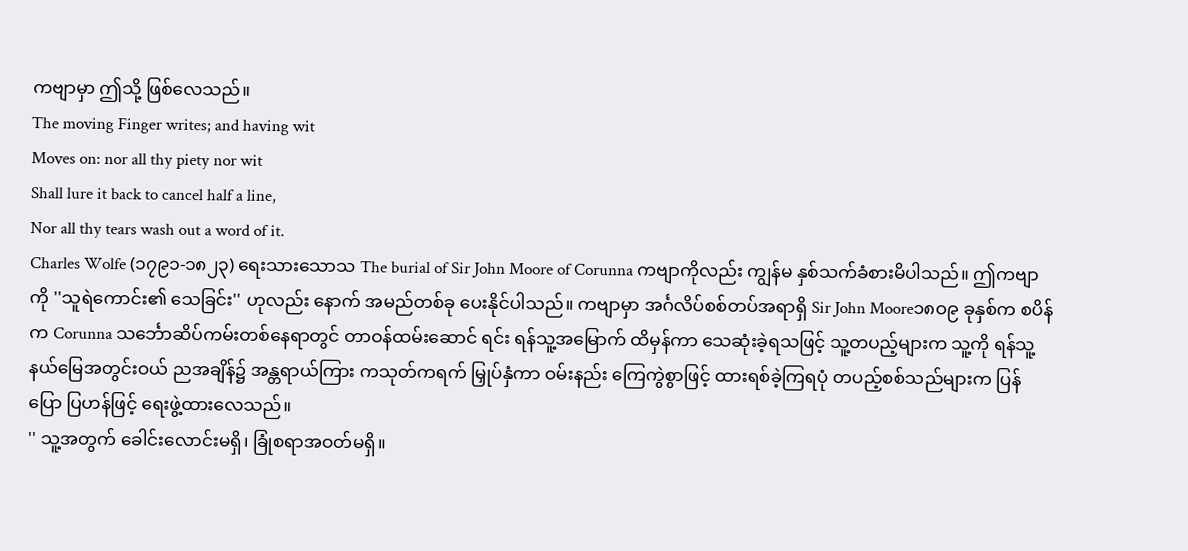ကဗျာမှာ ဤသို့ ဖြစ်လေသည်။
The moving Finger writes; and having wit
Moves on: nor all thy piety nor wit
Shall lure it back to cancel half a line,
Nor all thy tears wash out a word of it.
Charles Wolfe (၁၇၉၁-၁၈၂၃) ရေးသားသောသ The burial of Sir John Moore of Corunna ကဗျာကိုလည်း ကျွန်မ နှစ်သက်ခံစားမိပါသည်။ ဤကဗျာကို ''သူရဲကောင်း၏ သေခြင်း'' ဟုလည်း နောက် အမည်တစ်ခု ပေးနိုင်ပါသည်။ ကဗျာမှာ အင်္ဂလိပ်စစ်တပ်အရာရှိ Sir John Moore၁၈ဝ၉ ခုနှစ်က စပိန်က Corunna သင်္ဘောဆိပ်ကမ်းတစ်နေရာတွင် တာဝန်ထမ်းဆောင် ရင်း ရန်သူ့အမြောက် ထိမှန်ကာ သေဆုံးခဲ့ရသဖြင့် သူ့တပည့်များက သူ့ကို ရန်သူ့နယ်မြေအတွင်းဝယ် ညအချိန်၌ အန္တရာယ်ကြား ကသုတ်ကရက် မြှုပ်နှံကာ ဝမ်းနည်း ကြေကွဲစွာဖြင့် ထားရစ်ခဲ့ကြရပုံ တပည့်စစ်သည်များက ပြန်ပြော ပြဟန်ဖြင့် ရေးဖွဲ့ထားလေသည်။
'' သူ့အတွက် ခေါင်းလောင်းမရှိ၊ ခြုံစရာအဝတ်မရှိ။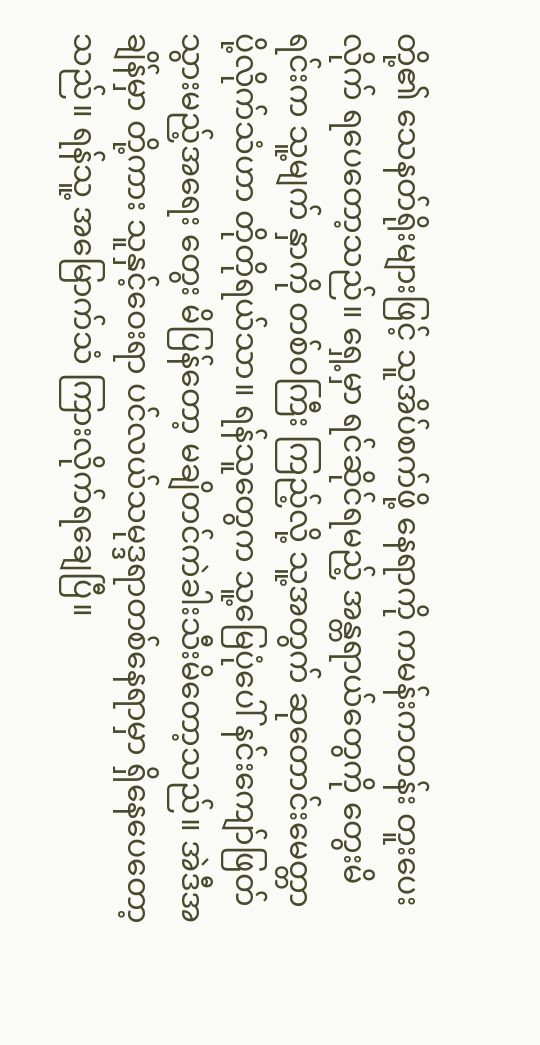တို့၏ သေနတ်ရိုးများဖြင့် သူအိပ်စက်ဖို့ နေရာကို ကမန်းကတန်း တူးပေးလိုက် ရပေတော့သည်။ ရှေ့မှာ ရင်ဆိုင်ရမည့် အန္တရာယ်တွေကို တွေးမိရင်းက သူ့မျက် နှာကို တစ်ဝကြီး ကြည့်လို့ သူ့အတွက် ဆုတောင်းမေတ္တာ ပို့လိုက်သံဟာ တိုတိုရယ်သာ။ ရန်သူတွေက သူ့မြေပုံပေါ် နင်းကျော်ဖြတ်သွားမည့်အရေး တွေး မိပြန်တော့ မချိတင်ကဲခါးသီးမိတော့သည်။ အဲဒီအချိန်မှာ တို့ကား သူနှင့်ဝေးရာ ပင်လယ်သမုဒ္ဒရာတစ်နေရာမှာ ရှိနေပေတော့သည်။ ရန်သူ့ အမြောက်သံ ကြားလိုက်ရချေပြီ။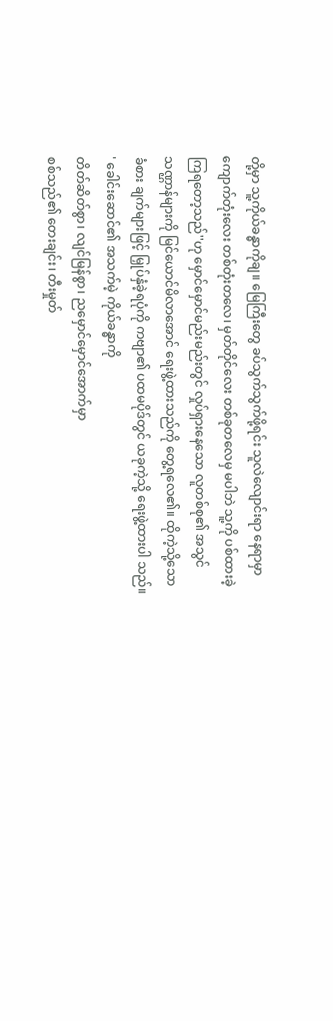တို့မှာ သူ့ကိုယ်ခန္ဓာကိုချ။ မြေကြီးတွေ ခပ်သွက်သွက်ဖို့ရင်း သူလဲလျောင်းရာ နေရာမှာ ကျောက်တုံးလေး တစ်တုံးတလေ၊ မှတ်တိုင်လေး တစ်ခုတလေမှ မပါဘဲ သူ့ကို ပစ်ထားခဲ့ကြရတော့သည်''ဟု မှောင်မှောင်မည်းမည်းတွင် လှုပ်ရှားနေသော လူတစ်စု၏ အသွင်သဏ္ဌာန်များကို မြင်ယောင်မိလာအောင် ရေးဖွဲ့ထားသည်ကို တွေ့ရလေ၏။ ထိုကဲ့သို့သော ခံစား ချက်များဖြင့် မြှုပ်နှံခဲ့ရပုံကို ကဗျာ၏ ပထမပိုဒ်တွင် ယခုကဲ့သို့ ရေးဖွဲ့ထားပါ သည်။
' ခေါင်းဆောင်၏ အသက်မဲ့ ကိုယ်ခန္ဓာကို
တိတ်ဆိတ်စွာ၊ လျင်မြန်စွာ၊ ညမှောင်မှောင်အောက်မှာ
စစ်သည်၏ တေးချင်း၊ တီးမှုတ်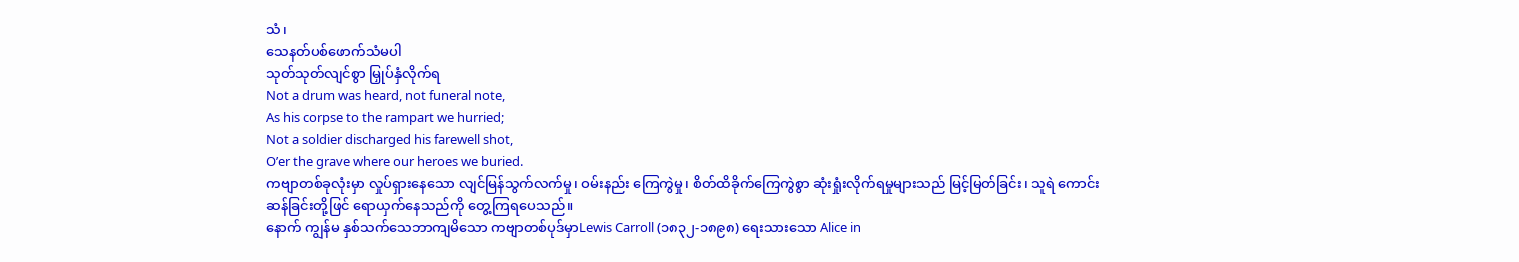သံ၊
သေနတ်ပစ်ဖောက်သံမပါ
သုတ်သုတ်လျင်စွာ မြှုပ်နှံလိုက်ရ
Not a drum was heard, not funeral note,
As his corpse to the rampart we hurried;
Not a soldier discharged his farewell shot,
O’er the grave where our heroes we buried.
ကဗျာတစ်ခုလုံးမှာ လှုပ်ရှားနေသော လျင်မြန်သွက်လက်မှု၊ ဝမ်းနည်း ကြေကွဲမှု၊ စိတ်ထိခိုက်ကြေကွဲစွာ ဆုံးရှုံးလိုက်ရမှုများသည် မြင့်မြတ်ခြင်း၊ သူရဲ ကောင်းဆန်ခြင်းတို့ဖြင် ရောယှက်နေသည်ကို တွေ့ကြရပေသည်။
နောက် ကျွန်မ နှစ်သက်သေဘာကျမိသော ကဗျာတစ်ပုဒ်မှာLewis Carroll (၁၈၃၂-၁၈၉၈) ရေးသားသော Alice in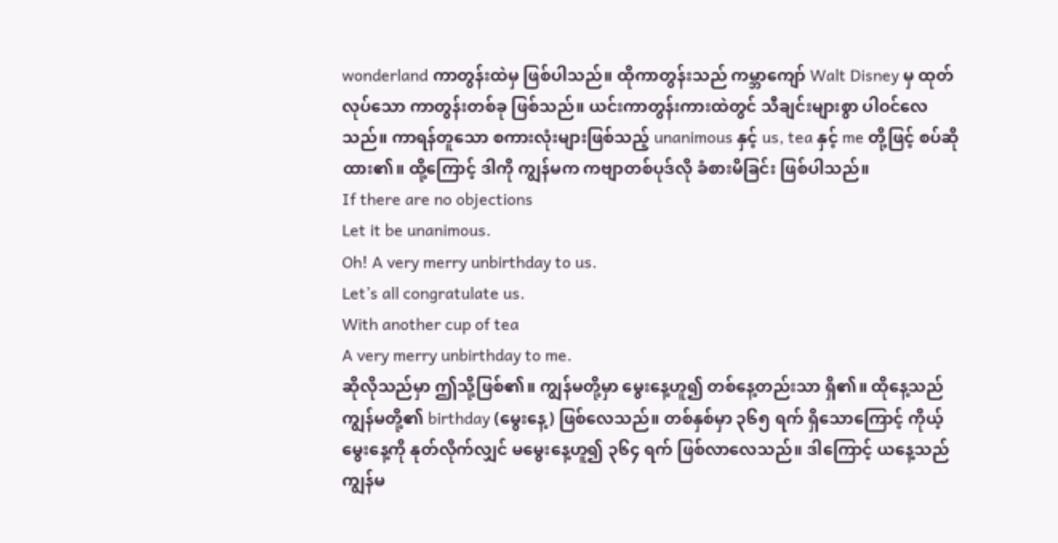wonderland ကာတွန်းထဲမှ ဖြစ်ပါသည်။ ထိုကာတွန်းသည် ကမ္ဘာကျော် Walt Disney မှ ထုတ်လုပ်သော ကာတွန်းတစ်ခု ဖြစ်သည်။ ယင်းကာတွန်းကားထဲတွင် သီချင်းများစွာ ပါဝင်လေ သည်။ ကာရန်တူသော စကားလုံးများဖြစ်သည့် unanimous နှင့် us, tea နှင့် me တို့ဖြင့် စပ်ဆိုထား၏။ ထို့ကြောင့် ဒါကို ကျွန်မက ကဗျာတစ်ပုဒ်လို ခံစားမိခြင်း ဖြစ်ပါသည်။
If there are no objections
Let it be unanimous.
Oh! A very merry unbirthday to us.
Let’s all congratulate us.
With another cup of tea
A very merry unbirthday to me.
ဆိုလိုသည်မှာ ဤသို့ဖြစ်၏။ ကျွန်မတို့မှာ မွေးနေ့ဟူ၍ တစ်နေ့တည်းသာ ရှိ၏။ ထိုနေ့သည် ကျွန်မတို့၏ birthday (မွေးနေ့) ဖြစ်လေသည်။ တစ်နှစ်မှာ ၃၆၅ ရက် ရှိသောကြောင့် ကိုယ့်မွေးနေ့ကို နုတ်လိုက်လျှင် မမွေးနေ့ဟူ၍ ၃၆၄ ရက် ဖြစ်လာလေသည်။ ဒါကြောင့် ယနေ့သည် ကျွန်မ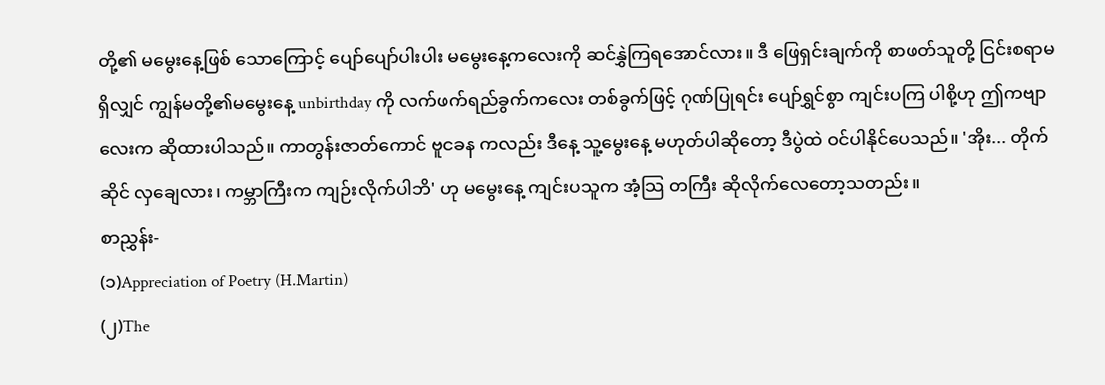တို့၏ မမွေးနေ့ဖြစ် သောကြောင့် ပျော်ပျော်ပါးပါး မမွေးနေ့ကလေးကို ဆင်နွှဲကြရအောင်လား။ ဒီ ဖြေရှင်းချက်ကို စာဖတ်သူတို့ ငြင်းစရာမရှိလျှင် ကျွန်မတို့၏မမွေးနေ့ unbirthday ကို လက်ဖက်ရည်ခွက်ကလေး တစ်ခွက်ဖြင့် ဂုဏ်ပြုရင်း ပျော်ရွှင်စွာ ကျင်းပကြ ပါစို့ဟု ဤကဗျာလေးက ဆိုထားပါသည်။ ကာတွန်းဇာတ်ကောင် ဗူငခန ကလည်း ဒီနေ့ သူ့မွေးနေ့ မဟုတ်ပါဆိုတော့ ဒီပွဲထဲ ဝင်ပါနိုင်ပေသည်။ 'အိုး... တိုက်ဆိုင် လှချေလား၊ ကမ္ဘာကြီးက ကျဉ်းလိုက်ပါဘိ' ဟု မမွေးနေ့ ကျင်းပသူက အံ့သြ တကြီး ဆိုလိုက်လေတော့သတည်း။
စာညွှန်း-
(၁)Appreciation of Poetry (H.Martin)
(၂)The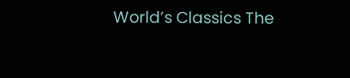World’s Classics The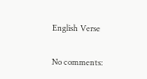English Verse

No comments: